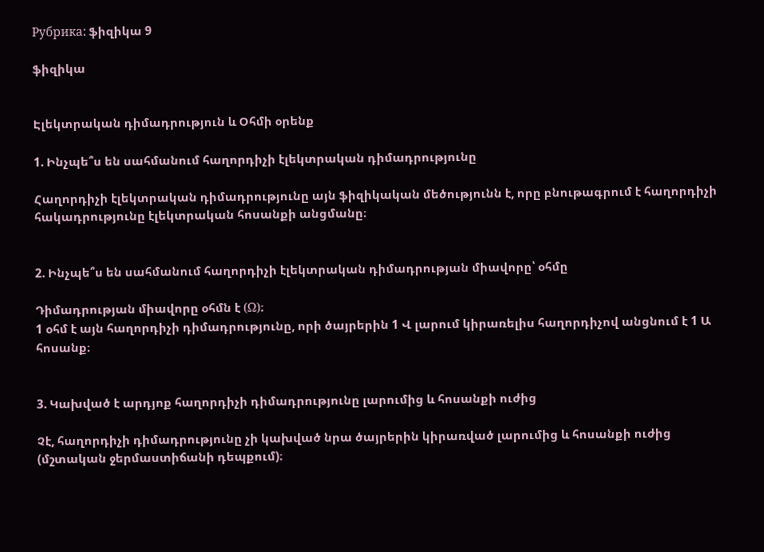Рубрика: ֆիզիկա 9

ֆիզիկա


Էլեկտրական դիմադրություն և Օհմի օրենք

1. Ինչպե՞ս են սահմանում հաղորդիչի էլեկտրական դիմադրությունը

Հաղորդիչի էլեկտրական դիմադրությունը այն ֆիզիկական մեծությունն է, որը բնութագրում է հաղորդիչի հակադրությունը էլեկտրական հոսանքի անցմանը։


2. Ինչպե՞ս են սահմանում հաղորդիչի էլեկտրական դիմադրության միավորը՝ օհմը

Դիմադրության միավորը օհմն է (Ω)։
1 օհմ է այն հաղորդիչի դիմադրությունը, որի ծայրերին 1 Վ լարում կիրառելիս հաղորդիչով անցնում է 1 Ա հոսանք։


3. Կախված է արդյոք հաղորդիչի դիմադրությունը լարումից և հոսանքի ուժից

Չէ, հաղորդիչի դիմադրությունը չի կախված նրա ծայրերին կիրառված լարումից և հոսանքի ուժից (մշտական ջերմաստիճանի դեպքում)։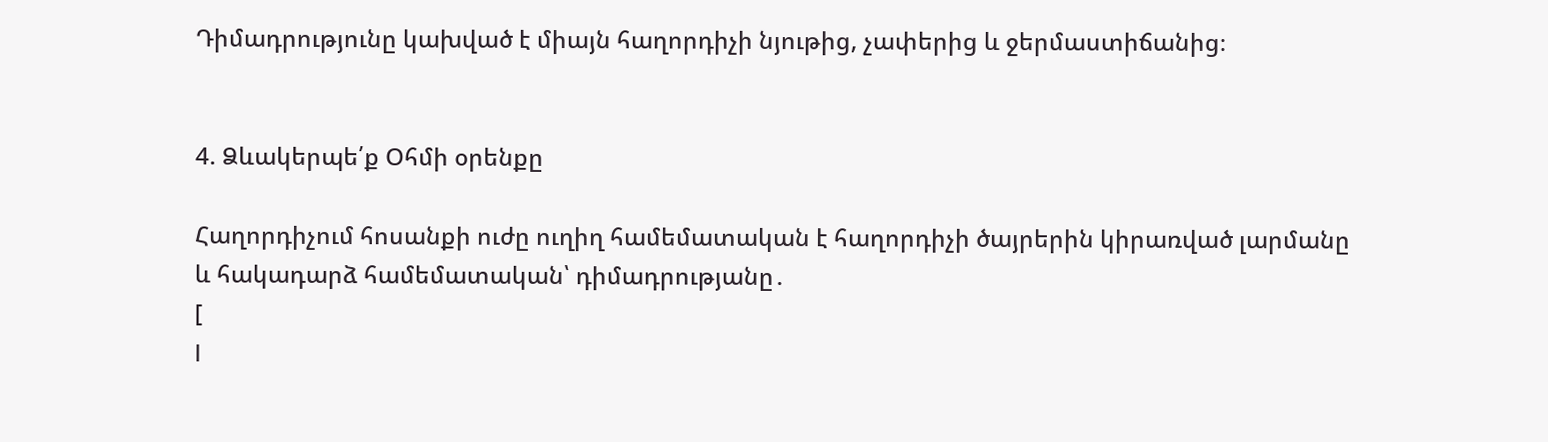Դիմադրությունը կախված է միայն հաղորդիչի նյութից, չափերից և ջերմաստիճանից։


4. Ձևակերպե՛ք Օհմի օրենքը

Հաղորդիչում հոսանքի ուժը ուղիղ համեմատական է հաղորդիչի ծայրերին կիրառված լարմանը և հակադարձ համեմատական՝ դիմադրությանը․
[
I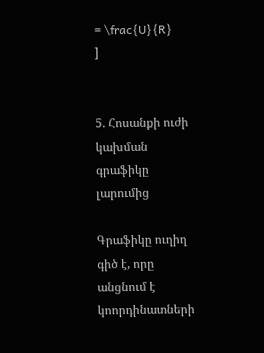= \frac{U}{R}
]


5. Հոսանքի ուժի կախման գրաֆիկը լարումից

Գրաֆիկը ուղիղ գիծ է, որը անցնում է կոորդինատների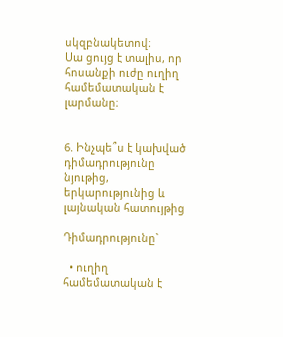սկզբնակետով։
Սա ցույց է տալիս, որ հոսանքի ուժը ուղիղ համեմատական է լարմանը։


6. Ինչպե՞ս է կախված դիմադրությունը նյութից, երկարությունից և լայնական հատույթից

Դիմադրությունը`

  • ուղիղ համեմատական է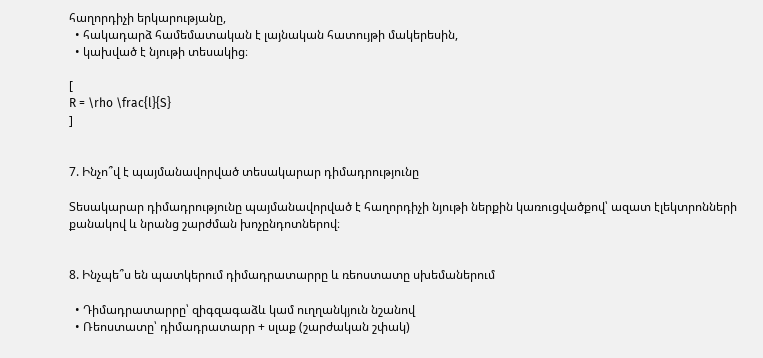հաղորդիչի երկարությանը,
  • հակադարձ համեմատական է լայնական հատույթի մակերեսին,
  • կախված է նյութի տեսակից։

[
R = \rho \frac{l}{S}
]


7. Ինչո՞վ է պայմանավորված տեսակարար դիմադրությունը

Տեսակարար դիմադրությունը պայմանավորված է հաղորդիչի նյութի ներքին կառուցվածքով՝ ազատ էլեկտրոնների քանակով և նրանց շարժման խոչընդոտներով։


8. Ինչպե՞ս են պատկերում դիմադրատարրը և ռեոստատը սխեմաներում

  • Դիմադրատարրը՝ զիգզագաձև կամ ուղղանկյուն նշանով
  • Ռեոստատը՝ դիմադրատարր + սլաք (շարժական շփակ)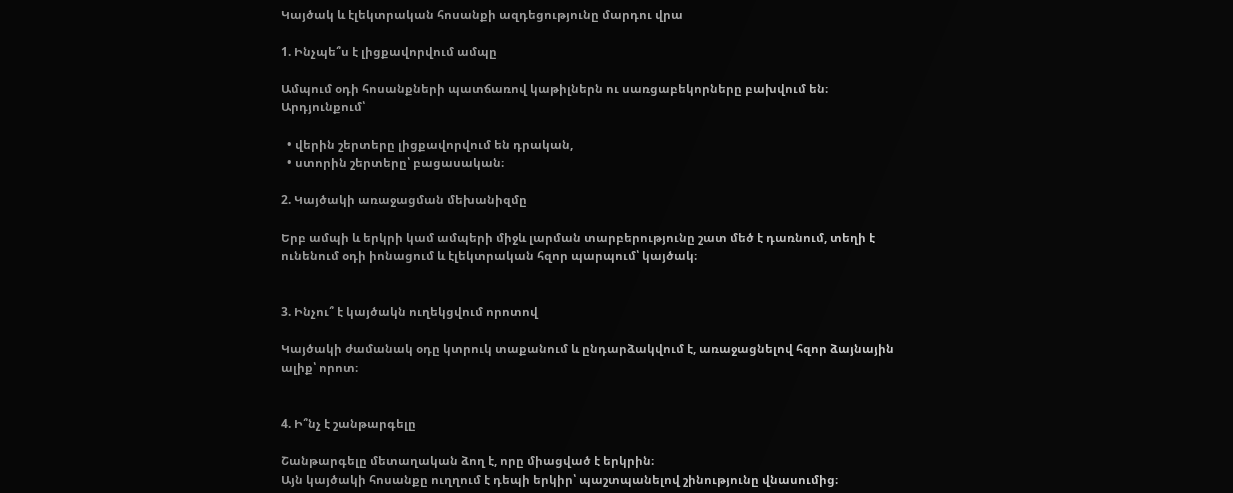Կայծակ և էլեկտրական հոսանքի ազդեցությունը մարդու վրա

1. Ինչպե՞ս է լիցքավորվում ամպը

Ամպում օդի հոսանքների պատճառով կաթիլներն ու սառցաբեկորները բախվում են։
Արդյունքում՝

  • վերին շերտերը լիցքավորվում են դրական,
  • ստորին շերտերը՝ բացասական։

2. Կայծակի առաջացման մեխանիզմը

Երբ ամպի և երկրի կամ ամպերի միջև լարման տարբերությունը շատ մեծ է դառնում, տեղի է ունենում օդի իոնացում և էլեկտրական հզոր պարպում՝ կայծակ։


3. Ինչու՞ է կայծակն ուղեկցվում որոտով

Կայծակի ժամանակ օդը կտրուկ տաքանում և ընդարձակվում է, առաջացնելով հզոր ձայնային ալիք՝ որոտ։


4. Ի՞նչ է շանթարգելը

Շանթարգելը մետաղական ձող է, որը միացված է երկրին։
Այն կայծակի հոսանքը ուղղում է դեպի երկիր՝ պաշտպանելով շինությունը վնասումից։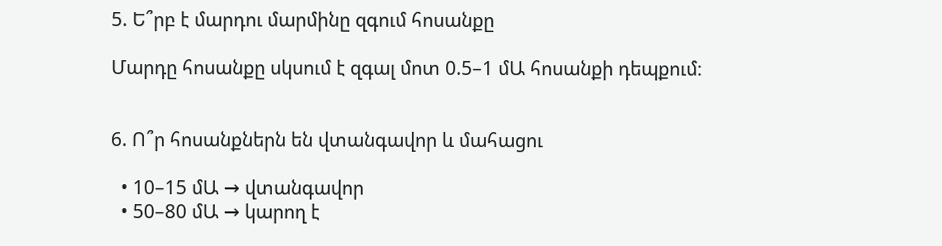5. Ե՞րբ է մարդու մարմինը զգում հոսանքը

Մարդը հոսանքը սկսում է զգալ մոտ 0.5–1 մԱ հոսանքի դեպքում։


6. Ո՞ր հոսանքներն են վտանգավոր և մահացու

  • 10–15 մԱ → վտանգավոր
  • 50–80 մԱ → կարող է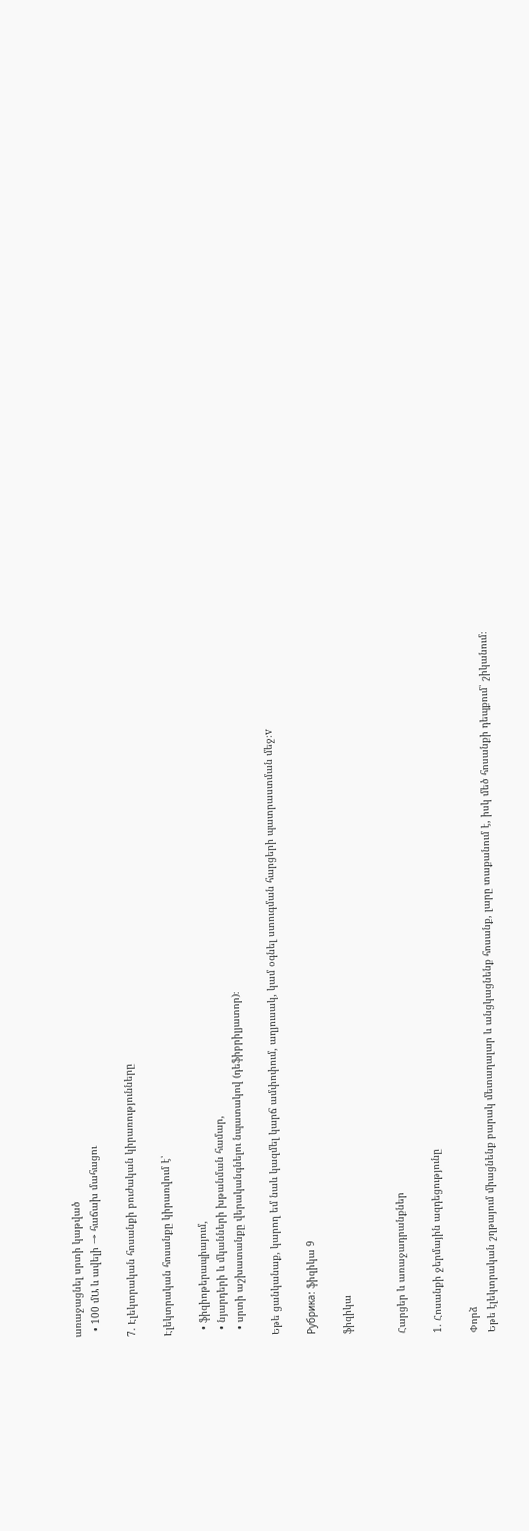առաջացնել սրտի կաթված
  • 100 մԱ և ավելի → հաճախ մահացու

7. Էլեկտրական հոսանքի բուժական կիրառությունները

Էլեկտրական հոսանքը կիրառվում է՝

  • ֆիզիոթերապիայում,
  • նյարդերի և մկանների խթանման համար,
  • սրտի աշխատանքը վերականգնելու նպատակով (դեֆիբրիլյատոր)։

Եթե ցանկանաք, կարող եմ նաև կազմել կարճ ամփոփում, աղյուսակ, կամ օգնել ստուգման հարցերի պատրաստման մեջ։v

Рубрика: ֆիզիկա 9

ֆիզիկա


Հարցեր և առաջադրանքներ

1. Հոսանքի ջերմային ազդեցությունը

Փորձ
Եթե էլեկտրական շղթայում միացնենք բարակ մետաղալար և անցկացնենք հոսանք, լարը տաքանում է, իսկ մեծ հոսանքի դեպքում՝ շիկանում։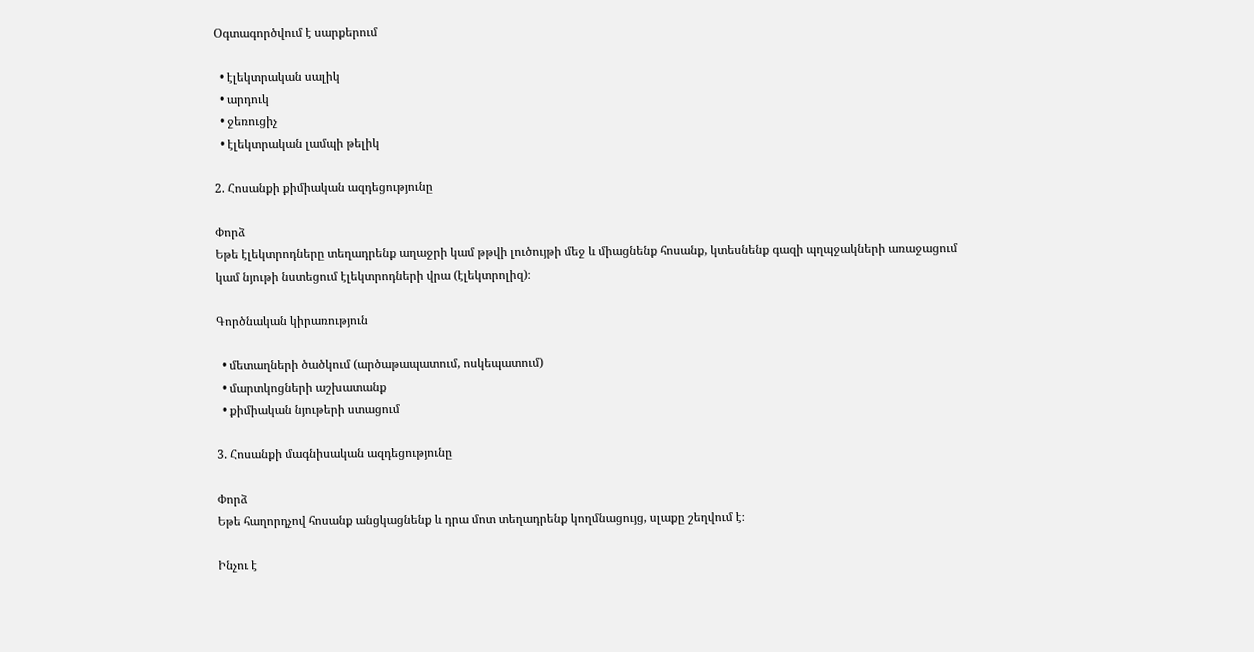Օգտագործվում է սարքերում

  • էլեկտրական սալիկ
  • արդուկ
  • ջեռուցիչ
  • էլեկտրական լամպի թելիկ

2. Հոսանքի քիմիական ազդեցությունը

Փորձ
Եթե էլեկտրոդները տեղադրենք աղաջրի կամ թթվի լուծույթի մեջ և միացնենք հոսանք, կտեսնենք գազի պղպջակների առաջացում կամ նյութի նստեցում էլեկտրոդների վրա (էլեկտրոլիզ)։

Գործնական կիրառություն

  • մետաղների ծածկում (արծաթապատում, ոսկեպատում)
  • մարտկոցների աշխատանք
  • քիմիական նյութերի ստացում

3. Հոսանքի մագնիսական ազդեցությունը

Փորձ
Եթե հաղորդչով հոսանք անցկացնենք և դրա մոտ տեղադրենք կողմնացույց, սլաքը շեղվում է։

Ինչու է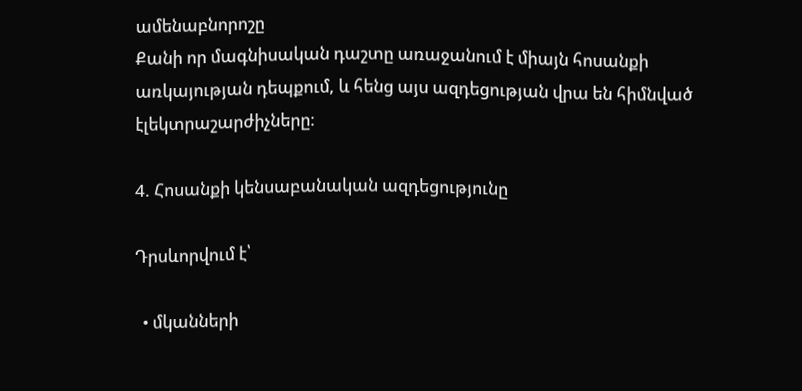ամենաբնորոշը
Քանի որ մագնիսական դաշտը առաջանում է միայն հոսանքի առկայության դեպքում, և հենց այս ազդեցության վրա են հիմնված էլեկտրաշարժիչները։

4. Հոսանքի կենսաբանական ազդեցությունը

Դրսևորվում է՝

  • մկանների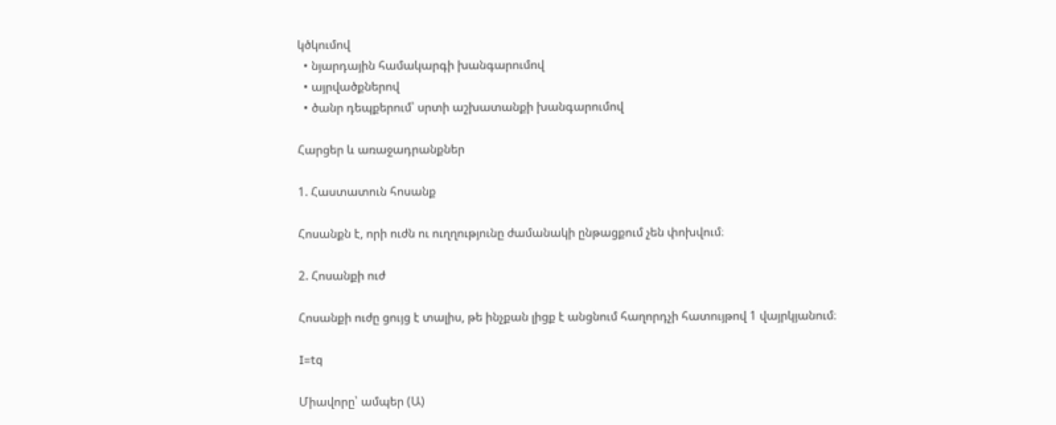կծկումով
  • նյարդային համակարգի խանգարումով
  • այրվածքներով
  • ծանր դեպքերում՝ սրտի աշխատանքի խանգարումով

Հարցեր և առաջադրանքներ

1. Հաստատուն հոսանք

Հոսանքն է, որի ուժն ու ուղղությունը ժամանակի ընթացքում չեն փոխվում։

2. Հոսանքի ուժ

Հոսանքի ուժը ցույց է տալիս, թե ինչքան լիցք է անցնում հաղորդչի հատույթով 1 վայրկյանում։

I=tq

Միավորը՝ ամպեր (Ա)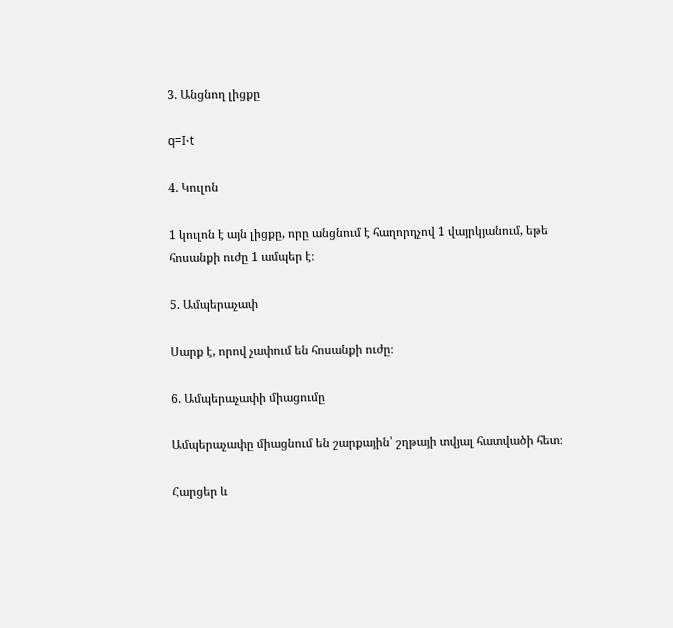3. Անցնող լիցքը

q=I⋅t

4. Կուլոն

1 կուլոն է այն լիցքը, որը անցնում է հաղորդչով 1 վայրկյանում, եթե հոսանքի ուժը 1 ամպեր է։

5. Ամպերաչափ

Սարք է, որով չափում են հոսանքի ուժը։

6. Ամպերաչափի միացումը

Ամպերաչափը միացնում են շարքային՝ շղթայի տվյալ հատվածի հետ։

Հարցեր և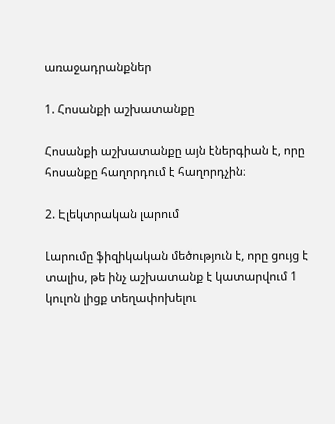առաջադրանքներ

1. Հոսանքի աշխատանքը

Հոսանքի աշխատանքը այն էներգիան է, որը հոսանքը հաղորդում է հաղորդչին։

2. Էլեկտրական լարում

Լարումը ֆիզիկական մեծություն է, որը ցույց է տալիս, թե ինչ աշխատանք է կատարվում 1 կուլոն լիցք տեղափոխելու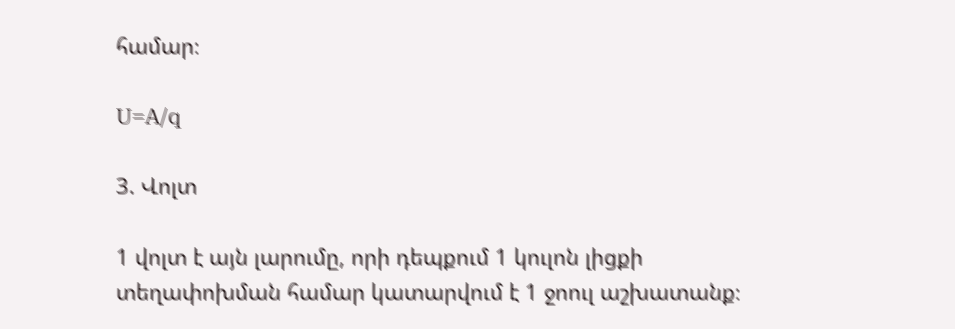համար։

U=A/q

3. Վոլտ

1 վոլտ է այն լարումը, որի դեպքում 1 կուլոն լիցքի տեղափոխման համար կատարվում է 1 ջոուլ աշխատանք։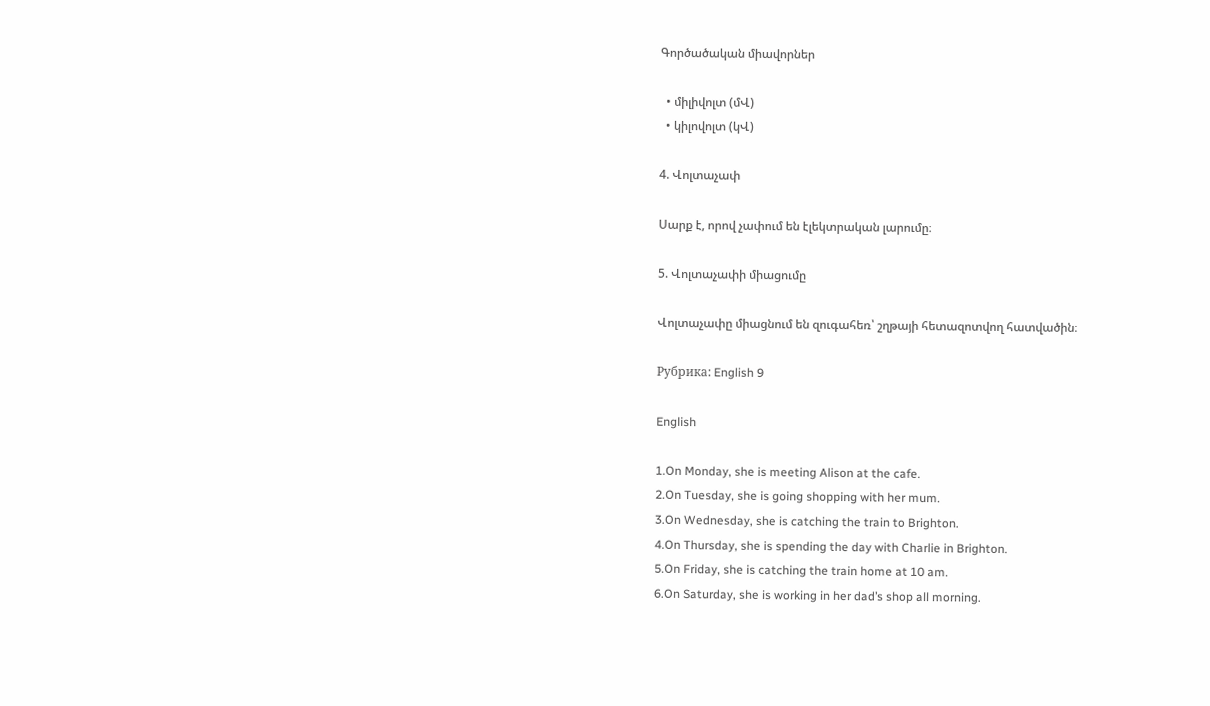Գործածական միավորներ

  • միլիվոլտ (մՎ)
  • կիլովոլտ (կՎ)

4. Վոլտաչափ

Սարք է, որով չափում են էլեկտրական լարումը։

5. Վոլտաչափի միացումը

Վոլտաչափը միացնում են զուգահեռ՝ շղթայի հետազոտվող հատվածին։

Рубрика: English 9

English

1.On Monday, she is meeting Alison at the cafe.
2.On Tuesday, she is going shopping with her mum.
3.On Wednesday, she is catching the train to Brighton.
4.On Thursday, she is spending the day with Charlie in Brighton.
5.On Friday, she is catching the train home at 10 am.
6.On Saturday, she is working in her dad’s shop all morning.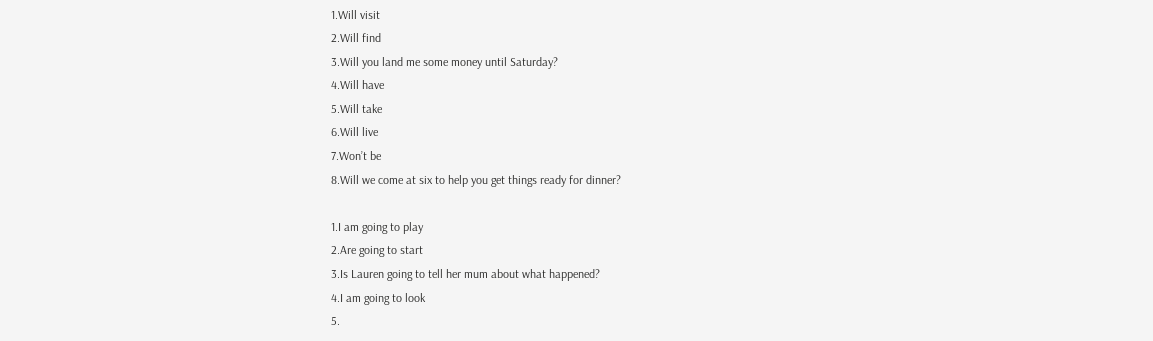1.Will visit
2.Will find
3.Will you land me some money until Saturday?
4.Will have
5.Will take
6.Will live
7.Won’t be
8.Will we come at six to help you get things ready for dinner?

1.I am going to play
2.Are going to start
3.Is Lauren going to tell her mum about what happened?
4.I am going to look
5.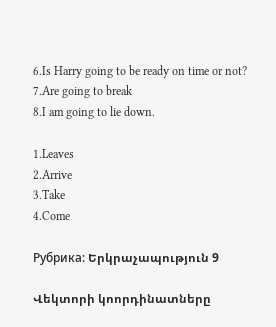6.Is Harry going to be ready on time or not?
7.Are going to break
8.I am going to lie down.

1.Leaves
2.Arrive
3.Take
4.Come

Рубрика: Երկրաչապություն 9

Վեկտորի կոորդինատները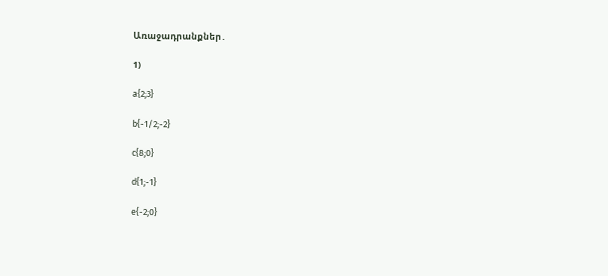Առաջադրանքներ․

1)

a{2;3}

b{-1/2;-2}

c{8;0}

d{1;-1}

e{-2;0}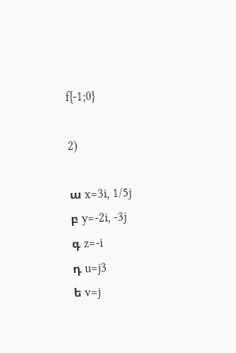f{-1;0}

2)

ա x=3i, 1/5j
բ y=-2i, -3j
գ z=-i
դ u=j3
ե v=j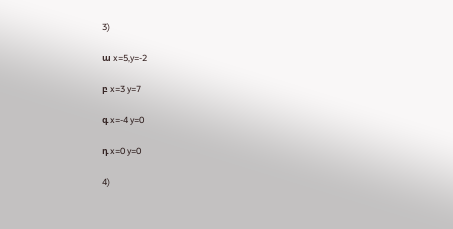3)

ա x=5,y=-2

բ x=3 y=7

գ x=-4 y=0

դ x=0 y=0

4)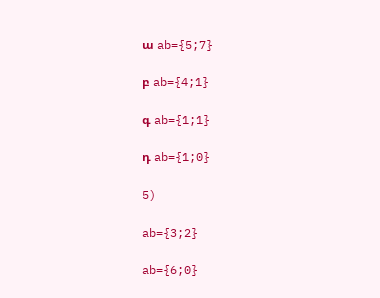ա ab={5;7}

բ ab={4;1}

գ ab={1;1}

դ ab={1;0}

5)

ab={3;2}

ab={6;0}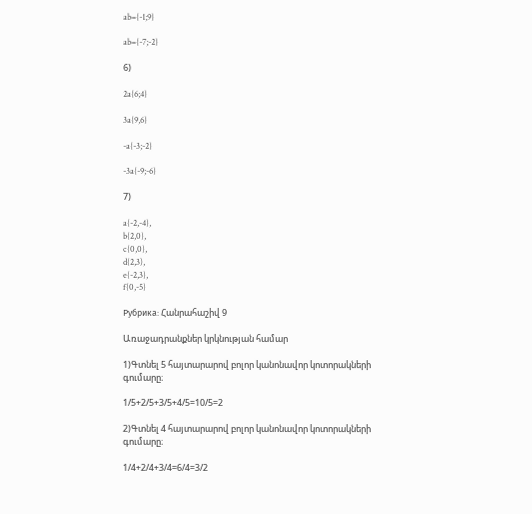ab={-1;9}

ab={-7;-2}

6)

2a{6;4}

3a{9,6}

-a{-3;-2}

-3a{-9;-6}

7)

a{-2,-4},
b{2,0},
c{0,0},
d{2,3),
e{-2,3},
f{0,-5}

Рубрика: Հանրահաշիվ 9

Առաջադրանքներ կրկնության համար

1)Գտնել 5 հայտարարով բոլոր կանոնավոր կոտորակների գումարը։

1/5+2/5+3/5+4/5=10/5=2

2)Գտնել 4 հայտարարով բոլոր կանոնավոր կոտորակների գումարը։

1/4+2/4+3/4=6/4=3/2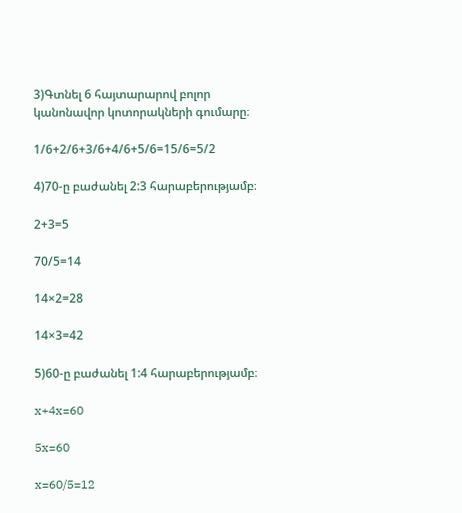3)Գտնել 6 հայտարարով բոլոր կանոնավոր կոտորակների գումարը։

1/6+2/6+3/6+4/6+5/6=15/6=5/2

4)70-ը բաժանել 2:3 հարաբերությամբ։

2+3=5

70/5=14

14×2=28

14×3=42

5)60-ը բաժանել 1:4 հարաբերությամբ։

x+4x=60

5x=60

x=60/5=12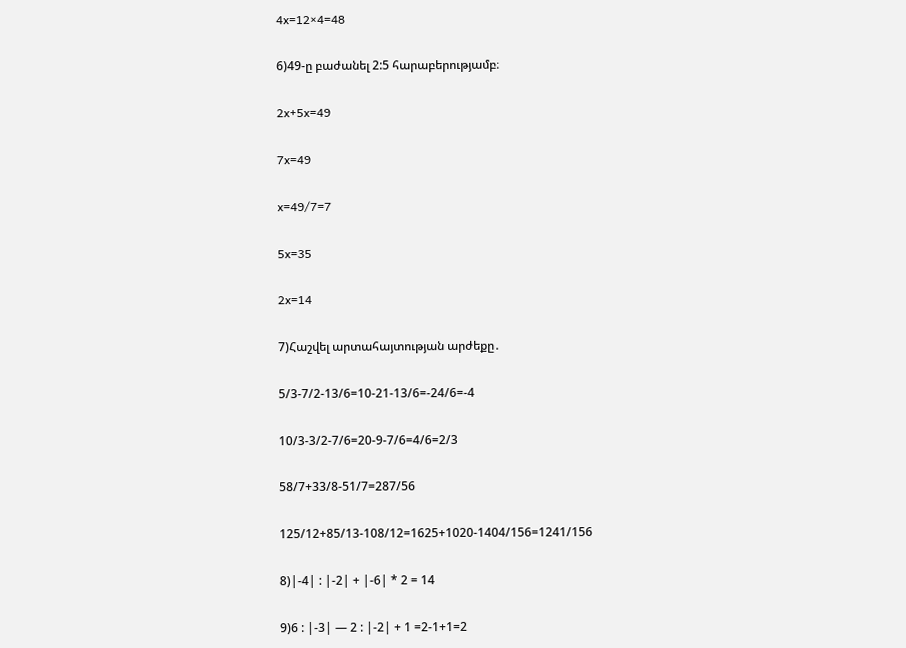4x=12×4=48

6)49-ը բաժանել 2:5 հարաբերությամբ։

2x+5x=49

7x=49

x=49/7=7

5x=35

2x=14

7)Հաշվել արտահայտության արժեքը․

5/3-7/2-13/6=10-21-13/6=-24/6=-4

10/3-3/2-7/6=20-9-7/6=4/6=2/3

58/7+33/8-51/7=287/56

125/12+85/13-108/12=1625+1020-1404/156=1241/156

8)|-4| : |-2| + |-6| * 2 = 14

9)6 : |-3| — 2 : |-2| + 1 =2-1+1=2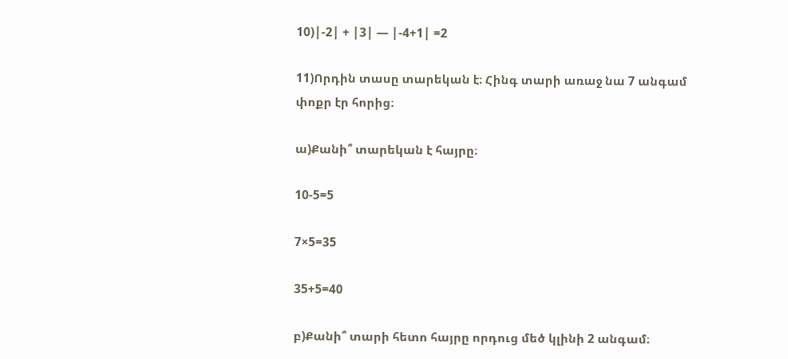10)|-2| + |3| — |-4+1| =2

11)Որդին տասը տարեկան է։ Հինգ տարի առաջ նա 7 անգամ փոքր էր հորից։

ա)Քանի՞ տարեկան է հայրը։

10-5=5

7×5=35

35+5=40

բ)Քանի՞ տարի հետո հայրը որդուց մեծ կլինի 2 անգամ։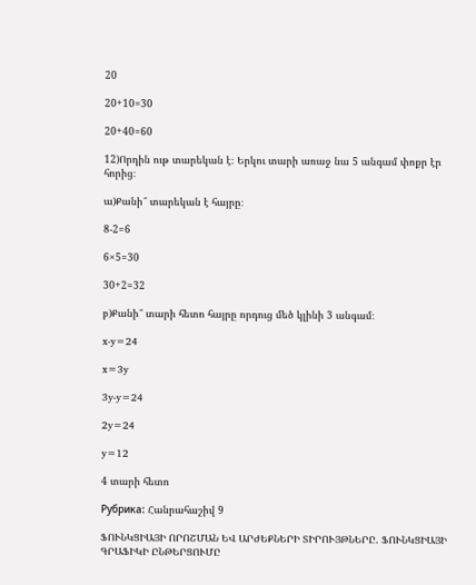20

20+10=30

20+40=60

12)Որդին ութ տարեկան է։ Երկու տարի առաջ նա 5 անգամ փոքր էր հորից։

ա)Քանի՞ տարեկան է հայրը։

8-2=6

6×5=30

30+2=32

բ)Քանի՞ տարի հետո հայրը որդուց մեծ կլինի 3 անգամ։

x-y=24

x=3y

3y-y=24

2y=24

y=12

4 տարի հետո

Рубрика: Հանրահաշիվ 9

ՖՈՒՆԿՑԻԱՅԻ ՈՐՈՇՄԱՆ ԵՎ ԱՐԺԵՔՆԵՐԻ ՏԻՐՈՒՅԹՆԵՐԸ. ՖՈՒՆԿՑԻԱՅԻ ԳՐԱՖԻԿԻ ԸՆԹԵՐՑՈՒՄԸ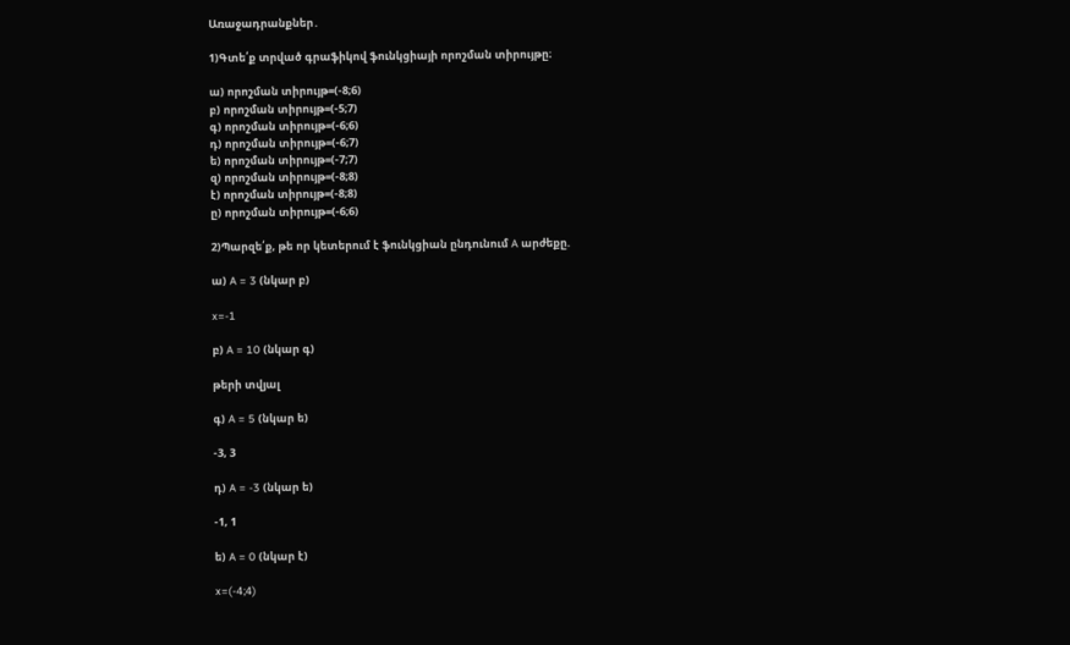Առաջադրանքներ․

1)Գտե՛ք տրված գրաֆիկով ֆունկցիայի որոշման տիրույթը։

ա) որոշման տիրույթ=(-8;6)
բ) որոշման տիրույթ=(-5;7)
գ) որոշման տիրույթ=(-6;6)
դ) որոշման տիրույթ=(-6;7)
ե) որոշման տիրույթ=(-7;7)
զ) որոշման տիրույթ=(-8;8)
է) որոշման տիրույթ=(-8;8)
ը) որոշման տիրույթ=(-6;6)

2)Պարզե՛ք, թե որ կետերում է ֆունկցիան ընդունում A արժեքը.

ա) A = 3 (նկար բ)

x=-1

բ) A = 10 (նկար գ)

թերի տվյալ

գ) A = 5 (նկար ե)

-3, 3

դ) A = -3 (նկար ե)

-1, 1

ե) A = 0 (նկար է)

x=(-4;4)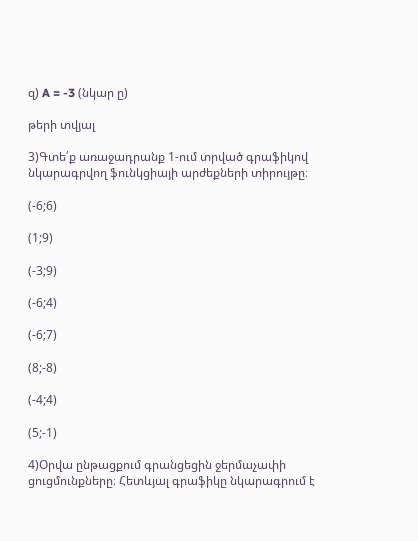զ) A = -3 (նկար ը)

թերի տվյալ

3)Գտե՛ք առաջադրանք 1-ում տրված գրաֆիկով նկարագրվող ֆունկցիայի արժեքների տիրույթը։

(-6;6)

(1;9)

(-3;9)

(-6;4)

(-6;7)

(8;-8)

(-4;4)

(5;-1)

4)Օրվա ընթացքում գրանցեցին ջերմաչափի ցուցմունքները։ Հետևյալ գրաֆիկը նկարագրում է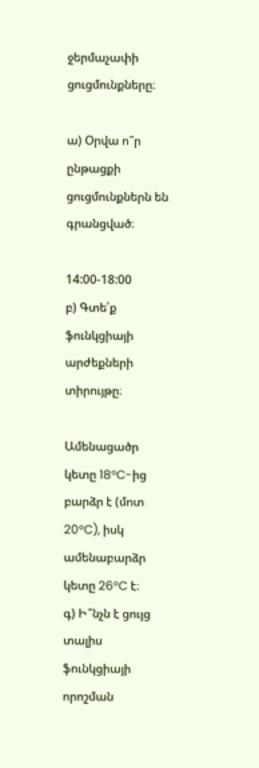ջերմաչափի ցուցմունքները։

ա) Օրվա ո՞ր ընթացքի ցուցմունքներն են գրանցված։

14:00-18:00
բ) Գտե՛ք ֆունկցիայի արժեքների տիրույթը։

Ամենացածր կետը 18°C-ից բարձր է (մոտ 20°C), իսկ ամենաբարձր կետը 26°C է։
գ) Ի՞նչն է ցույց տալիս ֆունկցիայի որոշման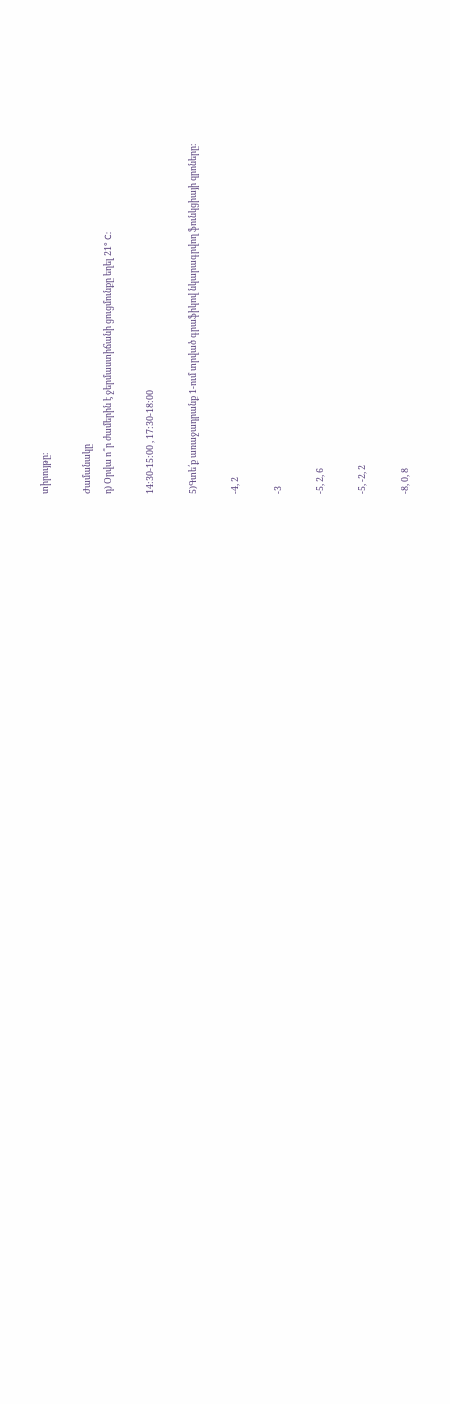տիրույթը։

Ժամանակը
դ) Օրվա ո՞ր ժամերին է ջերմաստիճանի ցուցմունքը եղել 21° C:

14:30-15:00 , 17:30-18:00

5)Գտե՛ք առաջադրանք 1-ում տրված գրաֆիկով նկարագրվող ֆունկցիայի զրոները։

-4, 2

-3

-5, 2, 6

-5, -2, 2

-8, 0, 8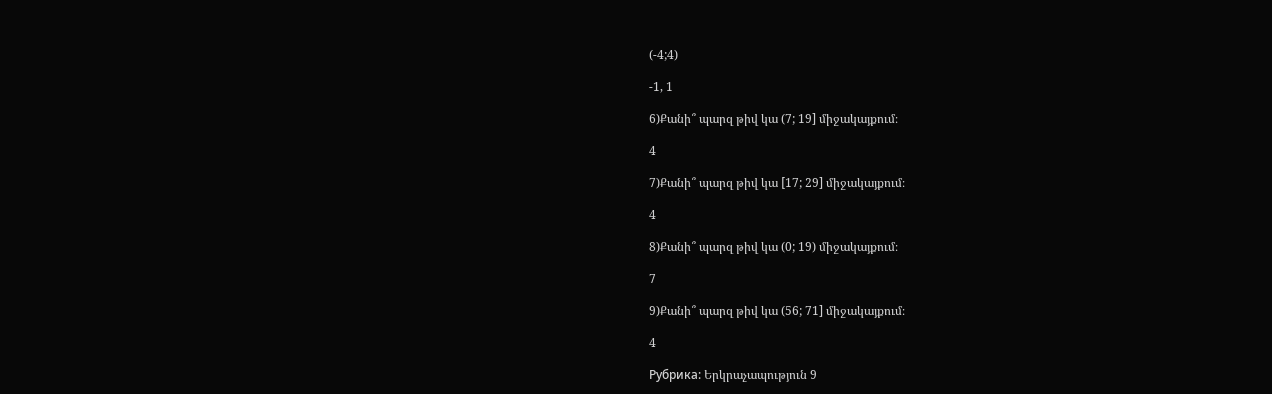(-4;4)

-1, 1

6)Քանի՞ պարզ թիվ կա (7; 19] միջակայքում։

4

7)Քանի՞ պարզ թիվ կա [17; 29] միջակայքում։

4

8)Քանի՞ պարզ թիվ կա (0; 19) միջակայքում։

7

9)Քանի՞ պարզ թիվ կա (56; 71] միջակայքում։

4

Рубрика: Երկրաչապություն 9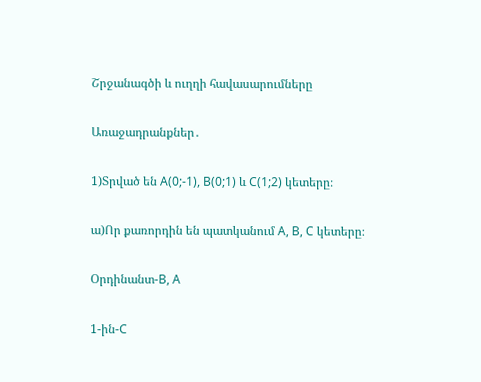Շրջանագծի և ուղղի հավասարումները

Առաջադրանքներ․

1)Տրված են A(0;-1), B(0;1) և C(1;2) կետերը։

ա)Որ քառորդին են պատկանում A, B, C կետերը։

Օրդինանտ-B, A

1-ին-C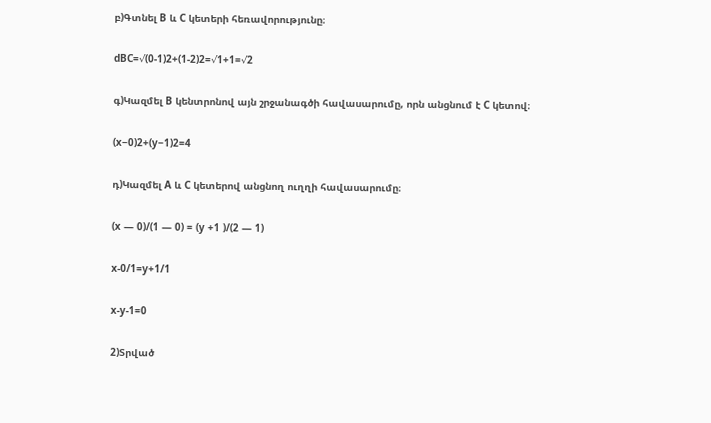բ)Գտնել B և C կետերի հեռավորությունը։

dBC=√(0-1)2+(1-2)2=√1+1=√2

գ)Կազմել B կենտրոնով այն շրջանագծի հավասարումը, որն անցնում է C կետով։

(x−0)2+(y−1)2=4

դ)Կազմել A և C կետերով անցնող ուղղի հավասարումը։

(x — 0)/(1 — 0) = (y +1 )/(2 — 1)

x-0/1=y+1/1

x-y-1=0

2)Տրված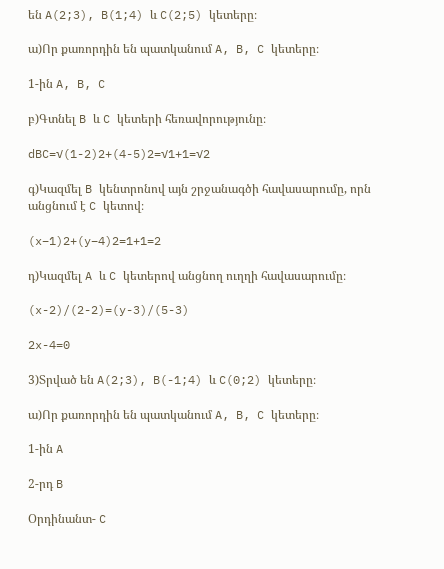են A(2;3), B(1;4) և C(2;5) կետերը։

ա)Որ քառորդին են պատկանում A, B, C կետերը։

1-ին A, B, C

բ)Գտնել B և C կետերի հեռավորությունը։

dBC=√(1-2)2+(4-5)2=√1+1=√2

գ)Կազմել B կենտրոնով այն շրջանագծի հավասարումը, որն անցնում է C կետով։

(x−1)2+(y−4)2=1+1=2

դ)Կազմել A և C կետերով անցնող ուղղի հավասարումը։

(x-2)/(2-2)=(y-3)/(5-3)

2x-4=0

3)Տրված են A(2;3), B(-1;4) և C(0;2) կետերը։

ա)Որ քառորդին են պատկանում A, B, C կետերը։

1-ին A

2-րդ B

Օրդինանտ- C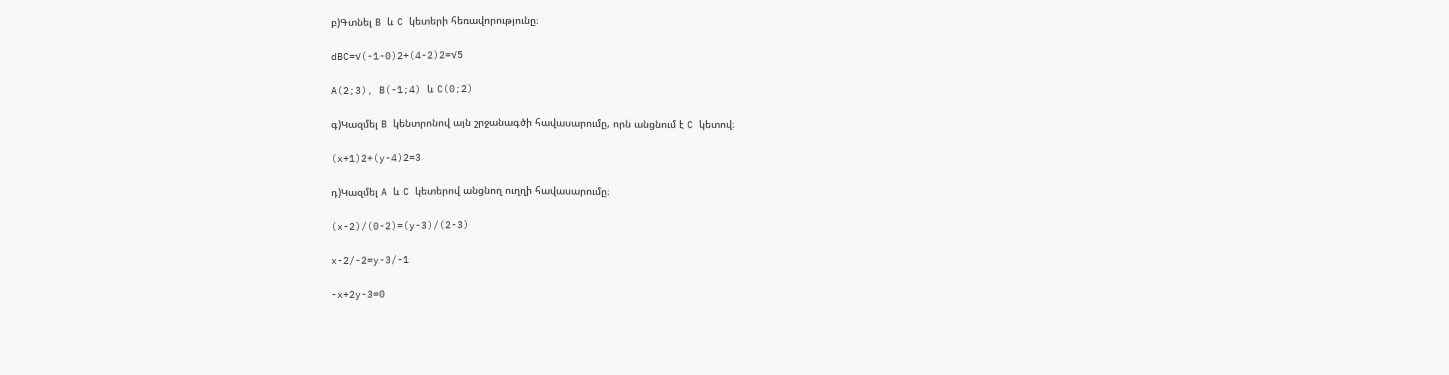բ)Գտնել B և C կետերի հեռավորությունը։

dBC=√(-1-0)2+(4-2)2=√5

A(2;3), B(-1;4) և C(0;2)

գ)Կազմել B կենտրոնով այն շրջանագծի հավասարումը, որն անցնում է C կետով։

(x+1)2+(y-4)2=3

դ)Կազմել A և C կետերով անցնող ուղղի հավասարումը։

(x-2)/(0-2)=(y-3)/(2-3)

x-2/-2=y-3/-1

-x+2y-3=0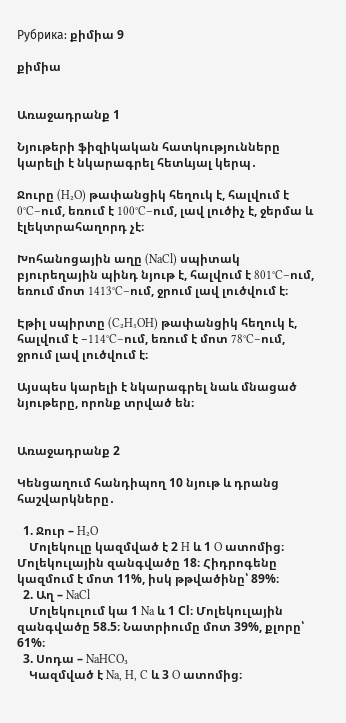Рубрика: քիմիա 9

քիմիա


Առաջադրանք 1

Նյութերի ֆիզիկական հատկությունները կարելի է նկարագրել հետևյալ կերպ․

Ջուրը (H₂O) թափանցիկ հեղուկ է, հալվում է 0°C–ում, եռում է 100°C–ում, լավ լուծիչ է, ջերմա և էլեկտրահաղորդ չէ։

Խոհանոցային աղը (NaCl) սպիտակ բյուրեղային պինդ նյութ է, հալվում է 801°C–ում, եռում մոտ 1413°C–ում, ջրում լավ լուծվում է։

Էթիլ սպիրտը (C₂H₅OH) թափանցիկ հեղուկ է, հալվում է −114°C–ում, եռում է մոտ 78°C–ում, ջրում լավ լուծվում է։

Այսպես կարելի է նկարագրել նաև մնացած նյութերը, որոնք տրված են։


Առաջադրանք 2

Կենցաղում հանդիպող 10 նյութ և դրանց հաշվարկները․

  1. Ջուր – H₂O
    Մոլեկուլը կազմված է 2 H և 1 O ատոմից։ Մոլեկուլային զանգվածը 18։ Հիդրոգենը կազմում է մոտ 11%, իսկ թթվածինը՝ 89%։
  2. Աղ – NaCl
    Մոլեկուլում կա 1 Na և 1 Cl։ Մոլեկուլային զանգվածը 58.5։ Նատրիումը մոտ 39%, քլորը՝ 61%։
  3. Սոդա – NaHCO₃
    Կազմված է Na, H, C և 3 O ատոմից։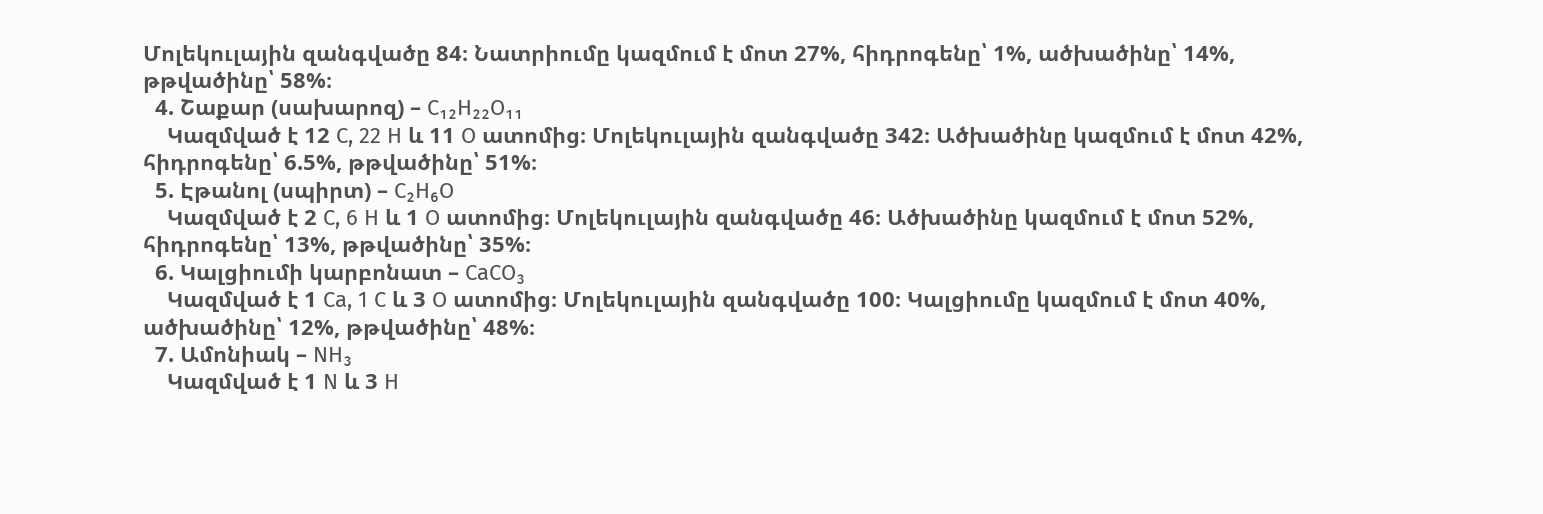Մոլեկուլային զանգվածը 84։ Նատրիումը կազմում է մոտ 27%, հիդրոգենը՝ 1%, ածխածինը՝ 14%, թթվածինը՝ 58%։
  4. Շաքար (սախարոզ) – C₁₂H₂₂O₁₁
    Կազմված է 12 C, 22 H և 11 O ատոմից։ Մոլեկուլային զանգվածը 342։ Ածխածինը կազմում է մոտ 42%, հիդրոգենը՝ 6.5%, թթվածինը՝ 51%։
  5. Էթանոլ (սպիրտ) – C₂H₆O
    Կազմված է 2 C, 6 H և 1 O ատոմից։ Մոլեկուլային զանգվածը 46։ Ածխածինը կազմում է մոտ 52%, հիդրոգենը՝ 13%, թթվածինը՝ 35%։
  6. Կալցիումի կարբոնատ – CaCO₃
    Կազմված է 1 Ca, 1 C և 3 O ատոմից։ Մոլեկուլային զանգվածը 100։ Կալցիումը կազմում է մոտ 40%, ածխածինը՝ 12%, թթվածինը՝ 48%։
  7. Ամոնիակ – NH₃
    Կազմված է 1 N և 3 H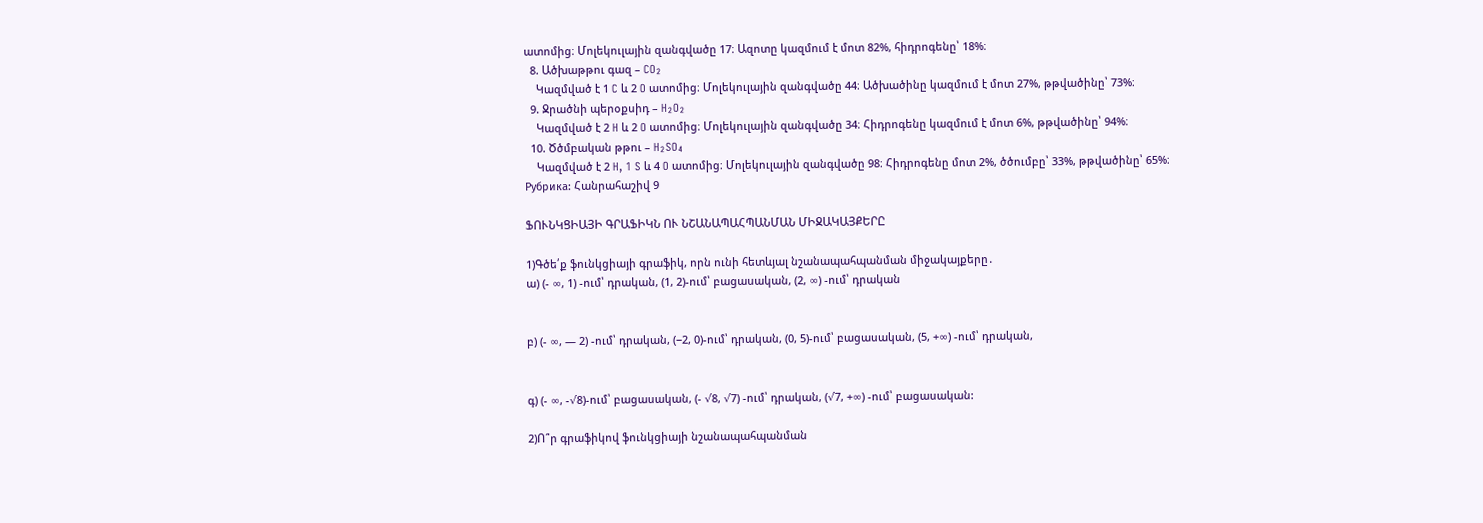ատոմից։ Մոլեկուլային զանգվածը 17։ Ազոտը կազմում է մոտ 82%, հիդրոգենը՝ 18%։
  8. Ածխաթթու գազ – CO₂
    Կազմված է 1 C և 2 O ատոմից։ Մոլեկուլային զանգվածը 44։ Ածխածինը կազմում է մոտ 27%, թթվածինը՝ 73%։
  9. Ջրածնի պերօքսիդ – H₂O₂
    Կազմված է 2 H և 2 O ատոմից։ Մոլեկուլային զանգվածը 34։ Հիդրոգենը կազմում է մոտ 6%, թթվածինը՝ 94%։
  10. Ծծմբական թթու – H₂SO₄
    Կազմված է 2 H, 1 S և 4 O ատոմից։ Մոլեկուլային զանգվածը 98։ Հիդրոգենը մոտ 2%, ծծումբը՝ 33%, թթվածինը՝ 65%։
Рубрика: Հանրահաշիվ 9

ՖՈՒՆԿՑԻԱՅԻ ԳՐԱՖԻԿՆ ՈՒ ՆՇԱՆԱՊԱՀՊԱՆՄԱՆ ՄԻՋԱԿԱՅՔԵՐԸ

1)Գծե՛ք ֆունկցիայի գրաֆիկ, որն ունի հետևյալ նշանապահպանման միջակայքերը․
ա) (- ∞, 1) -ում՝ դրական, (1, 2)-ում՝ բացասական, (2, ∞) -ում՝ դրական


բ) (- ∞, — 2) -ում՝ դրական, (−2, 0)-ում՝ դրական, (0, 5)-ում՝ բացասական, (5, +∞) -ում՝ դրական,


գ) (- ∞, -√8)-ում՝ բացասական, (- √8, √7) -ում՝ դրական, (√7, +∞) -ում՝ բացասական:

2)Ո՞ր գրաֆիկով ֆունկցիայի նշանապահպանման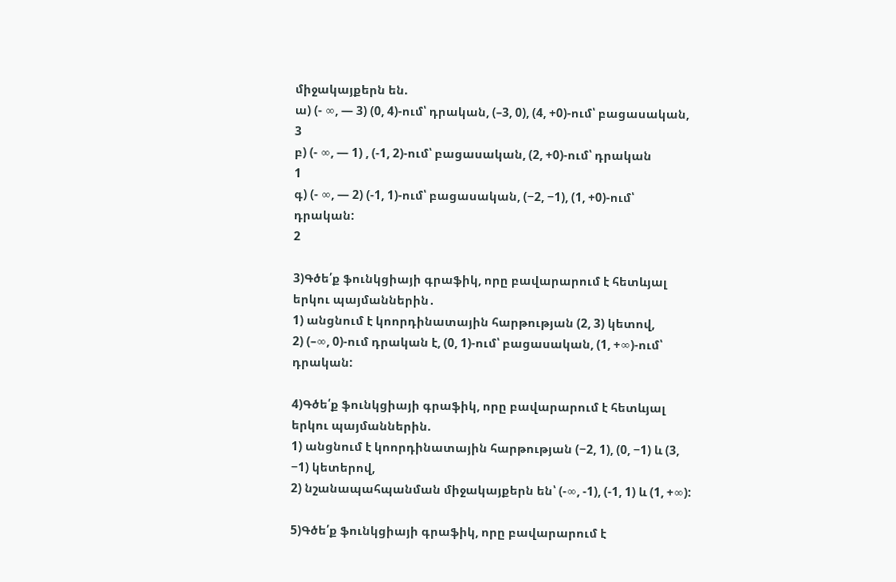միջակայքերն են.
ա) (- ∞, — 3) (0, 4)-ում՝ դրական, (–3, 0), (4, +0)-ում՝ բացասական,
3
բ) (- ∞, — 1) , (-1, 2)-ում՝ բացասական, (2, +0)-ում՝ դրական
1
գ) (- ∞, — 2) (-1, 1)-ում՝ բացասական, (−2, −1), (1, +0)-ում՝ դրական:
2

3)Գծե՛ք ֆունկցիայի գրաֆիկ, որը բավարարում է հետևյալ երկու պայմաններին․
1) անցնում է կոորդինատային հարթության (2, 3) կետով,
2) (–∞, 0)-ում դրական է, (0, 1)-ում՝ բացասական, (1, +∞)-ում՝ դրական:

4)Գծե՛ք ֆունկցիայի գրաֆիկ, որը բավարարում է հետևյալ երկու պայմաններին.
1) անցնում է կոորդինատային հարթության (−2, 1), (0, −1) և (3, −1) կետերով,
2) նշանապահպանման միջակայքերն են՝ (-∞, -1), (-1, 1) և (1, +∞):

5)Գծե՛ք ֆունկցիայի գրաֆիկ, որը բավարարում է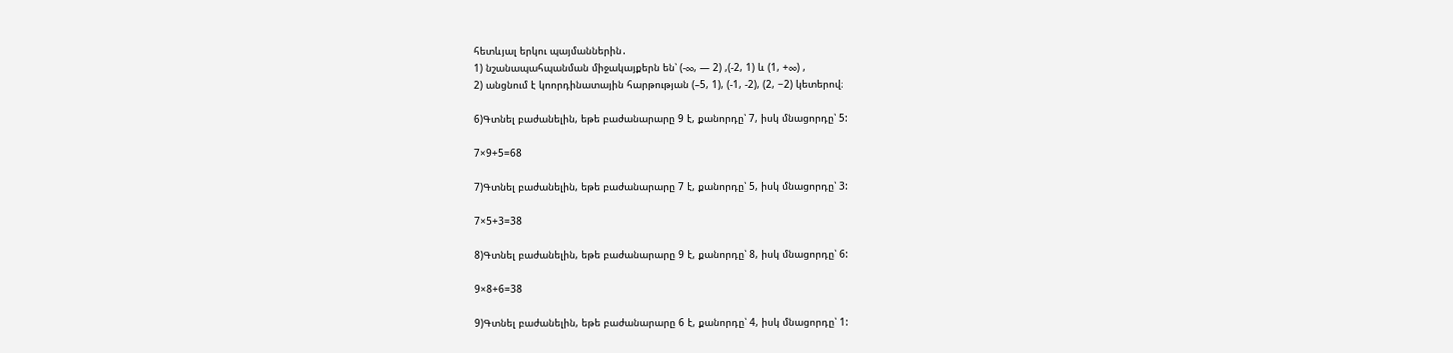հետևյալ երկու պայմաններին․
1) նշանապահպանման միջակայքերն են՝ (-∞, — 2) ,(-2, 1) և (1, +∞) ,
2) անցնում է կոորդինատային հարթության (–5, 1), (-1, -2), (2, −2) կետերով։

6)Գտնել բաժանելին, եթե բաժանարարը 9 է, քանորդը՝ 7, իսկ մնացորդը՝ 5:

7×9+5=68

7)Գտնել բաժանելին, եթե բաժանարարը 7 է, քանորդը՝ 5, իսկ մնացորդը՝ 3:

7×5+3=38

8)Գտնել բաժանելին, եթե բաժանարարը 9 է, քանորդը՝ 8, իսկ մնացորդը՝ 6:

9×8+6=38

9)Գտնել բաժանելին, եթե բաժանարարը 6 է, քանորդը՝ 4, իսկ մնացորդը՝ 1: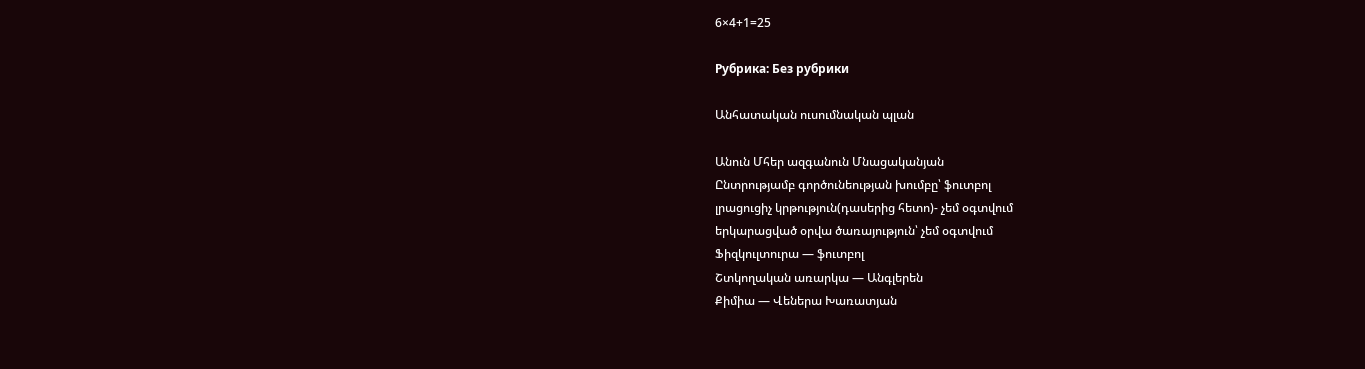6×4+1=25

Рубрика: Без рубрики

Անհատական ուսումնական պլան

Անուն Մհեր ազգանուն Մնացականյան
Ընտրությամբ գործունեության խումբը՝ ֆուտբոլ
լրացուցիչ կրթություն(դասերից հետո)- չեմ օգտվում
երկարացված օրվա ծառայություն՝ չեմ օգտվում
Ֆիզկուլտուրա — ֆուտբոլ
Շտկողական առարկա — Անգլերեն
Քիմիա — Վեներա Խառատյան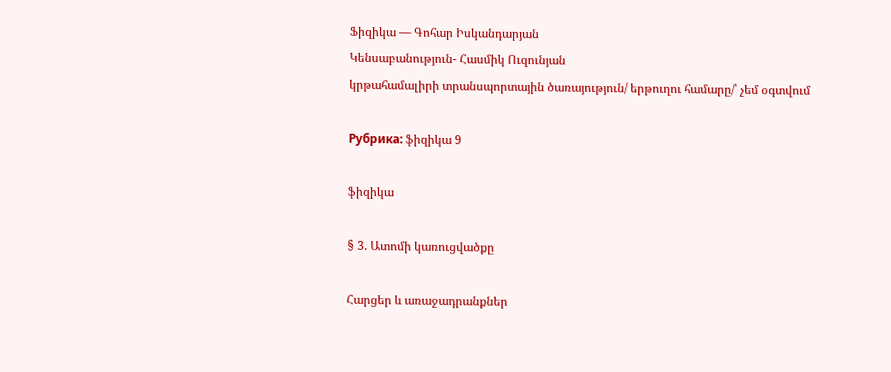Ֆիզիկա — Գոհար Իսկանդարյան
Կենսաբանություն- Հասմիկ Ուզունյան
կրթահամալիրի տրանսպորտային ծառայություն/ երթուղու համարը/՝ չեմ օգտվում

Рубрика: ֆիզիկա 9

ֆիզիկա

§ 3. Ատոմի կառուցվածքը

Հարցեր և առաջադրանքներ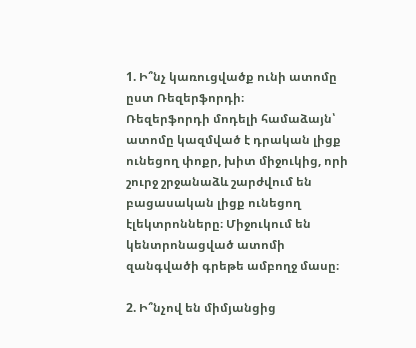1. Ի՞նչ կառուցվածք ունի ատոմը ըստ Ռեզերֆորդի։
Ռեզերֆորդի մոդելի համաձայն՝ ատոմը կազմված է դրական լիցք ունեցող փոքր, խիտ միջուկից, որի շուրջ շրջանաձև շարժվում են բացասական լիցք ունեցող էլեկտրոնները։ Միջուկում են կենտրոնացված ատոմի զանգվածի գրեթե ամբողջ մասը։

2. Ի՞նչով են միմյանցից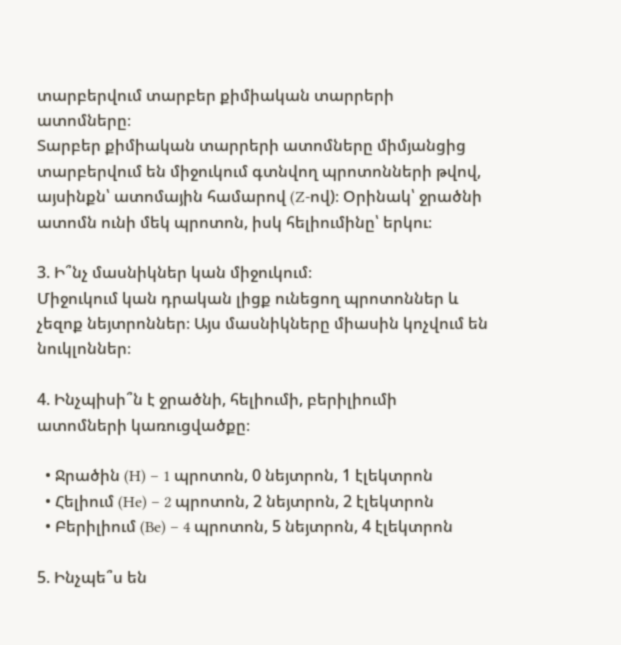տարբերվում տարբեր քիմիական տարրերի ատոմները։
Տարբեր քիմիական տարրերի ատոմները միմյանցից տարբերվում են միջուկում գտնվող պրոտոնների թվով, այսինքն՝ ատոմային համարով (Z-ով)։ Օրինակ՝ ջրածնի ատոմն ունի մեկ պրոտոն, իսկ հելիումինը՝ երկու։

3. Ի՞նչ մասնիկներ կան միջուկում։
Միջուկում կան դրական լիցք ունեցող պրոտոններ և չեզոք նեյտրոններ։ Այս մասնիկները միասին կոչվում են նուկլոններ։

4. Ինչպիսի՞ն է ջրածնի, հելիումի, բերիլիումի ատոմների կառուցվածքը։

  • Ջրածին (H) – 1 պրոտոն, 0 նեյտրոն, 1 էլեկտրոն
  • Հելիում (He) – 2 պրոտոն, 2 նեյտրոն, 2 էլեկտրոն
  • Բերիլիում (Be) – 4 պրոտոն, 5 նեյտրոն, 4 էլեկտրոն

5. Ինչպե՞ս են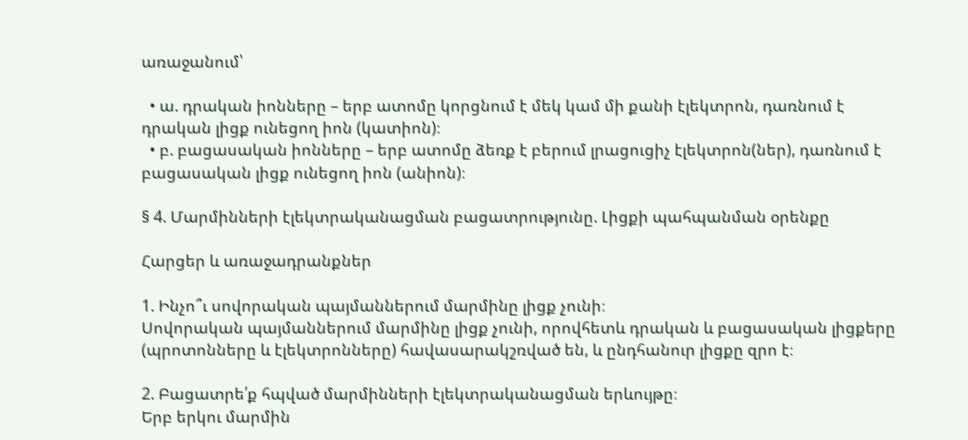առաջանում՝

  • ա. դրական իոնները – երբ ատոմը կորցնում է մեկ կամ մի քանի էլեկտրոն, դառնում է դրական լիցք ունեցող իոն (կատիոն)։
  • բ. բացասական իոնները – երբ ատոմը ձեռք է բերում լրացուցիչ էլեկտրոն(ներ), դառնում է բացասական լիցք ունեցող իոն (անիոն)։

§ 4. Մարմինների էլեկտրականացման բացատրությունը. Լիցքի պահպանման օրենքը

Հարցեր և առաջադրանքներ

1. Ինչո՞ւ սովորական պայմաններում մարմինը լիցք չունի։
Սովորական պայմաններում մարմինը լիցք չունի, որովհետև դրական և բացասական լիցքերը (պրոտոնները և էլեկտրոնները) հավասարակշռված են, և ընդհանուր լիցքը զրո է։

2. Բացատրե՛ք հպված մարմինների էլեկտրականացման երևույթը։
Երբ երկու մարմին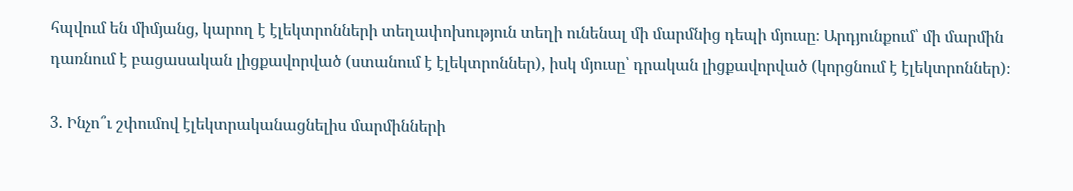հպվում են միմյանց, կարող է էլեկտրոնների տեղափոխություն տեղի ունենալ մի մարմնից դեպի մյուսը։ Արդյունքում՝ մի մարմին դառնում է բացասական լիցքավորված (ստանում է էլեկտրոններ), իսկ մյուսը՝ դրական լիցքավորված (կորցնում է էլեկտրոններ)։

3. Ինչո՞ւ շփումով էլեկտրականացնելիս մարմինների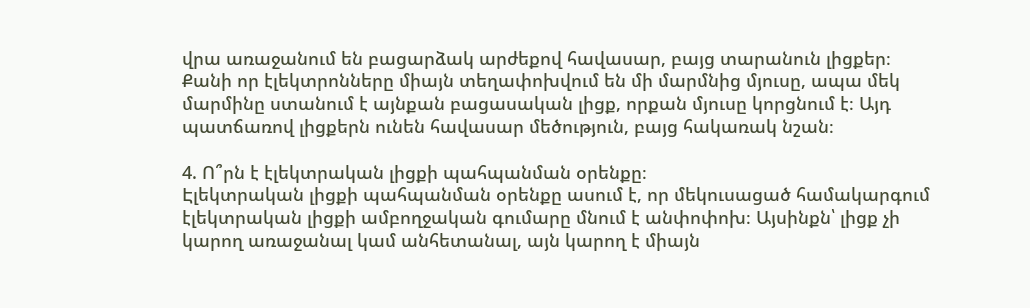վրա առաջանում են բացարձակ արժեքով հավասար, բայց տարանուն լիցքեր։
Քանի որ էլեկտրոնները միայն տեղափոխվում են մի մարմնից մյուսը, ապա մեկ մարմինը ստանում է այնքան բացասական լիցք, որքան մյուսը կորցնում է։ Այդ պատճառով լիցքերն ունեն հավասար մեծություն, բայց հակառակ նշան։

4. Ո՞րն է էլեկտրական լիցքի պահպանման օրենքը։
Էլեկտրական լիցքի պահպանման օրենքը ասում է, որ մեկուսացած համակարգում էլեկտրական լիցքի ամբողջական գումարը մնում է անփոփոխ։ Այսինքն՝ լիցք չի կարող առաջանալ կամ անհետանալ, այն կարող է միայն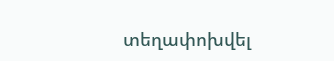տեղափոխվել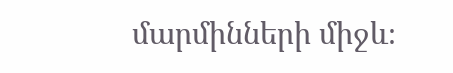մարմինների միջև։